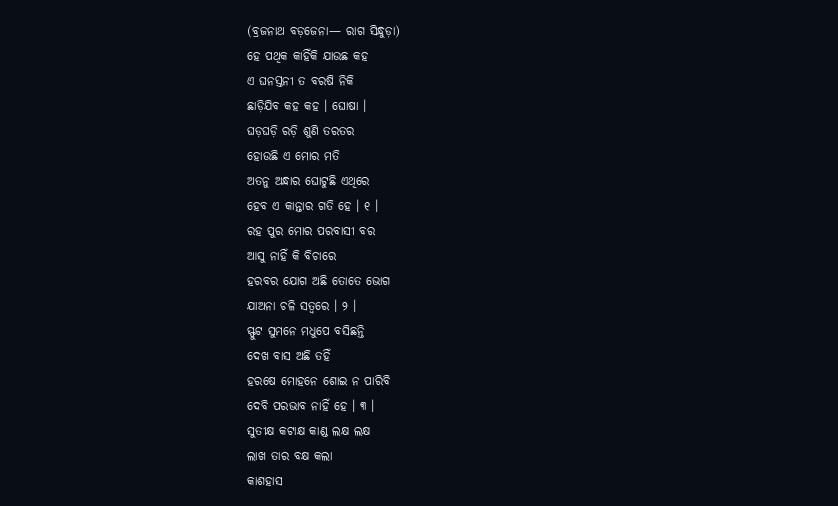(ବ୍ରଜନାଥ ବଡ଼ଜେନା— ରାଗ ସିନ୍ଧୁଡ଼ା)
ହେ ପଥିକ କାହିଁକି ଯାଉଛ କହ
ଏ ଘନସ୍ତନୀ ତ ବରଷି ନିକି
ଛାଡ଼ିଯିବ କହ କହ । ଘୋଷା ।
ଘଡ଼ଘଡ଼ି ରଡ଼ି ଶୁଣି ତରତର
ହୋଉଛି ଏ ମୋର ମତି
ଅତନୁ ଅନ୍ଧାର ଘୋଟୁଛି ଏଥିରେ
ହେବ ଏ କାନ୍ତାର ଗତି ହେ । ୧ ।
ରହ ପୁର ମୋର ପରବାସୀ ବର
ଆସୁ ନାହିଁ କି ବିଚାରେ
ହରବର ଯୋଗ ଅଛି ତୋତେ ଭୋଗ
ଯାଅନା ଚଳି ସତ୍ୱରେ । ୨ ।
ସ୍ଫୁଟ ସୁମନେ ମଧୁପେ ବସିଛନ୍ତି
ଦେଖ ବାସ ଅଛି ତହିଁ
ହରଷେ ମୋହନେ ଶୋଇ ନ ପାରିବି
ଦେବି ପରଭାବ ନାହିଁ ହେ । ୩ ।
ସୁତୀକ୍ଷ କଟାକ୍ଷ କାଣ୍ଡ ଲକ୍ଷ ଲକ୍ଷ
ଲାଖ ତାର ବକ୍ଷ କଲା
କାଶହାସ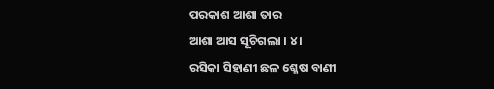ପରକାଶ ଆଶା ତାର
ଆଶା ଆସ ସୂଚିଗଲା । ୪ ।
ରସିକା ସିହାଣୀ ଛଳ ଶ୍ଳେଷ ବାଣୀ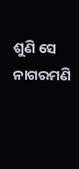ଶୁଣି ସେ ନାଗରମଣି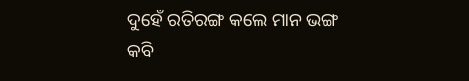ଦୁହେଁ ରତିରଙ୍ଗ କଲେ ମାନ ଭଙ୍ଗ
କବି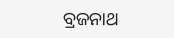ବ୍ରଜନାଥ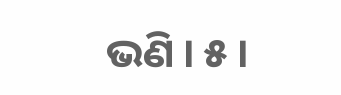ଭଣି । ୫ ।